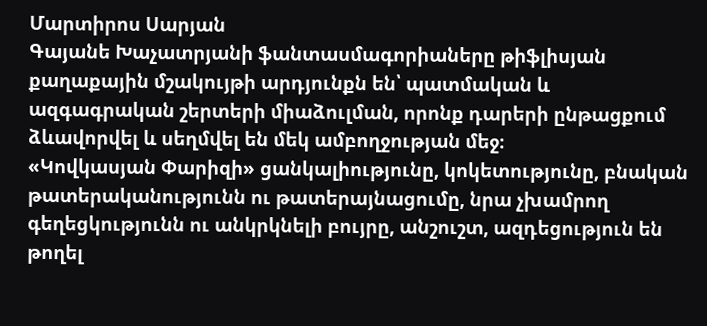Մարտիրոս Սարյան
Գայանե Խաչատրյանի ֆանտասմագորիաները թիֆլիսյան քաղաքային մշակույթի արդյունքն են՝ պատմական և ազգագրական շերտերի միաձուլման, որոնք դարերի ընթացքում ձևավորվել և սեղմվել են մեկ ամբողջության մեջ։
«Կովկասյան Փարիզի» ցանկալիությունը, կոկետությունը, բնական թատերականությունն ու թատերայնացումը, նրա չխամրող գեղեցկությունն ու անկրկնելի բույրը, անշուշտ, ազդեցություն են թողել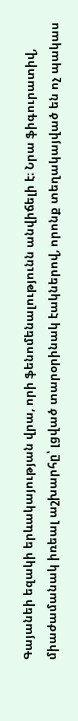Գայանեի եզակի երևակայության վրա, որի ֆենոմենալությունն անվիճելի է։ Նրա ֆիգուրատիվ, միաժամանակ իռեալ աշխարհը՝ լցված տարօրինակ էակներով, որոնք տեղակայված են ոչ պակաս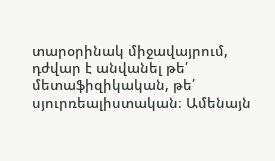տարօրինակ միջավայրում, դժվար է անվանել թե՛ մետաֆիզիկական, թե՛ սյուրռեալիստական։ Ամենայն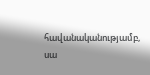հավանականությամբ, սա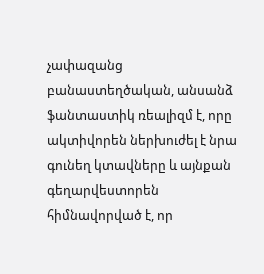չափազանց բանաստեղծական, անսանձ ֆանտաստիկ ռեալիզմ է, որը ակտիվորեն ներխուժել է նրա գունեղ կտավները և այնքան գեղարվեստորեն հիմնավորված է, որ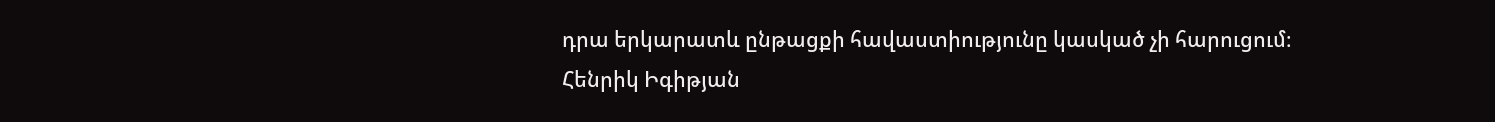դրա երկարատև ընթացքի հավաստիությունը կասկած չի հարուցում։
Հենրիկ Իգիթյան